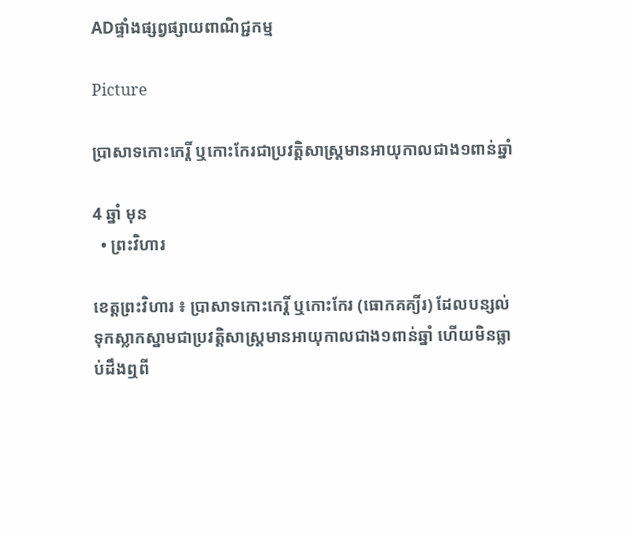ADផ្ទាំងផ្សព្វផ្សាយពាណិជ្ជកម្ម

Picture

ប្រាសាទកោះកេរ្តិ៍ ឬកោះកែរជាប្រវត្តិសាស្ត្រមានអាយុកាលជាង១ពាន់ឆ្នាំ

4 ឆ្នាំ មុន
  • ព្រះវិហារ

ខេត្តព្រះវិហារ ៖ ប្រាសាទកោះកេរ្តិ៍ ឬកោះកែរ (ធោកគគ្យិ៍រ) ដែលបន្សល់ទុកស្លាកស្នាមជាប្រវត្តិសាស្ត្រមានអាយុកាលជាង១ពាន់ឆ្នាំ ហើយមិនធ្លាប់ដឹងឮពី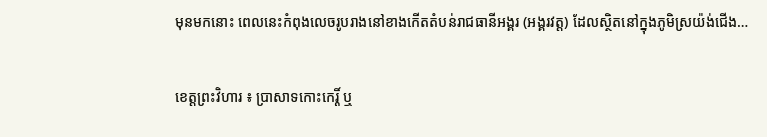មុនមកនោះ ពេលនេះកំពុងលេចរូបរាងនៅខាងកើតតំបន់រាជធានីអង្គរ (អង្គរវត្ត) ដែលស្ថិតនៅក្នុងភូមិស្រយ៉ង់ជើង…

ខេត្តព្រះវិហារ ៖ ប្រាសាទកោះកេរ្តិ៍ ឬ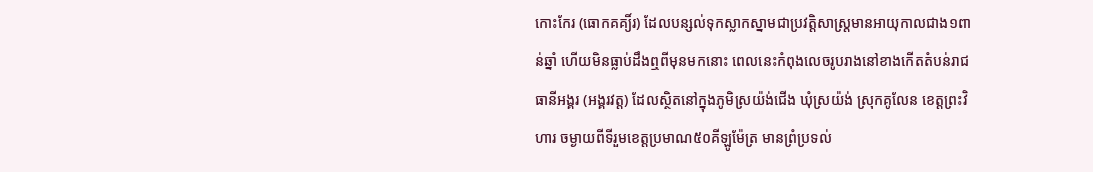កោះកែរ (ធោកគគ្យិ៍រ) ដែលបន្សល់ទុកស្លាកស្នាមជាប្រវត្តិសាស្ត្រមានអាយុកាលជាង១ពាន់ឆ្នាំ ហើយមិនធ្លាប់ដឹងឮពីមុនមកនោះ ពេលនេះកំពុងលេចរូបរាងនៅខាងកើតតំបន់រាជធានីអង្គរ (អង្គរវត្ត) ដែលស្ថិតនៅក្នុងភូមិស្រយ៉ង់ជើង ឃុំស្រយ៉ង់ ស្រុកគូលែន ខេត្តព្រះវិហារ ចម្ងាយពីទីរួមខេត្តប្រមាណ៥០គីឡូម៉ែត្រ មានព្រំប្រទល់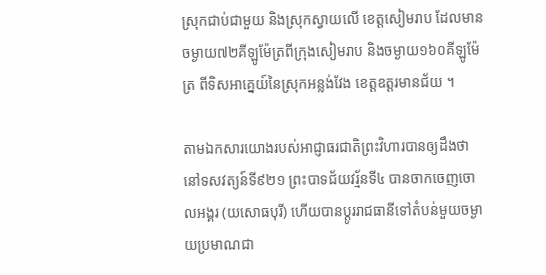ស្រុកជាប់ជាមួយ និងស្រុកស្វាយលើ ខេត្តសៀមរាប ដែលមានចម្ងាយ៧២គីឡូម៉ែត្រពីក្រុងសៀមរាប និងចម្ងាយ១៦០គីឡូម៉ែត្រ ពីទិសអាគ្នេយ៍នៃស្រុកអន្លង់វែង ខេត្តឧត្តរមានជ័យ ។

តាមឯកសារយោងរបស់អាជ្ញាធរជាតិព្រះវិហារបានឲ្យដឹងថា នៅទសវត្យន៍ទី៩២១ ព្រះបាទជ័យវរ្ម័នទី៤ បានចាកចេញចោលអង្គរ (យសោធបុរី) ហើយបានប្តូររាជធានីទៅតំបន់មួយចម្ងាយប្រមាណជា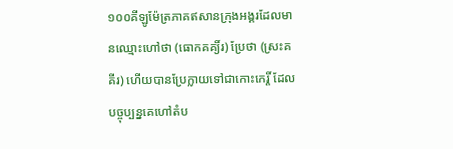១០០គីឡូម៉ែត្រភាគឥសានក្រុងអង្គរដែលមានឈ្មោះហៅថា (ធោកគគ្យិ៍រ) ប្រែថា (ស្រះគគីរ) ហើយបានប្រែក្លាយទៅជាកោះកេរ្តិ៍ ដែលបច្ចុប្បន្នគេហៅតំប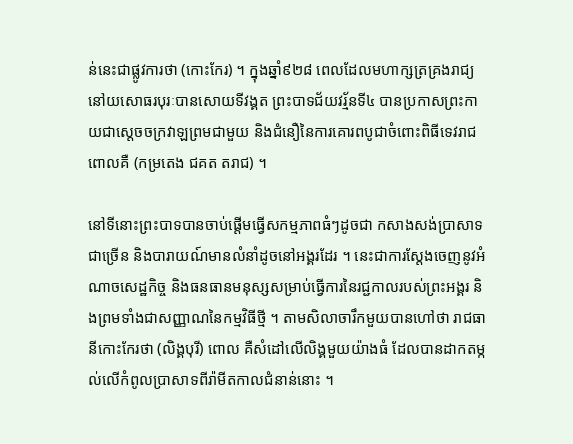ន់នេះជាផ្លូវការថា (កោះកែរ) ។ ក្នុងឆ្នាំ៩២៨ ពេលដែលមហាក្សត្រគ្រងរាជ្យនៅយសោធរបុរៈបានសោយទីវង្គត ព្រះបាទជ័យវរ្ម័នទី៤ បានប្រកាសព្រះកាយជាស្តេចចក្រវាឡព្រមជាមួយ និងជំនឿនៃការគោរពបូជាចំពោះពិធីទេវរាជពោលគឺ (កម្រតេង ជគត តរាជ) ។

នៅទីនោះព្រះបាទបានចាប់ផ្តើមធ្វើសកម្មភាពធំៗដូចជា កសាងសង់ប្រាសាទជាច្រើន និងបារាយណ៍មានលំនាំដូចនៅអង្គរដែរ ។ នេះជាការស្តែងចេញនូវអំណាចសេដ្ឋកិច្ច និងធនធានមនុស្សសម្រាប់ធ្វើការនៃរជ្ជកាលរបស់ព្រះអង្គរ និងព្រមទាំងជាសញ្ញាណនៃកម្មវិធីថ្មី ។ តាមសិលាចារឹកមួយបានហៅថា រាជធានីកោះកែរថា (លិង្គបុរី) ពោល គឺសំដៅលើលិង្គមួយយ៉ាងធំ ដែលបានដាកតម្កល់លើកំពូលប្រាសាទពីរ៉ាមីតកាលជំនាន់នោះ ។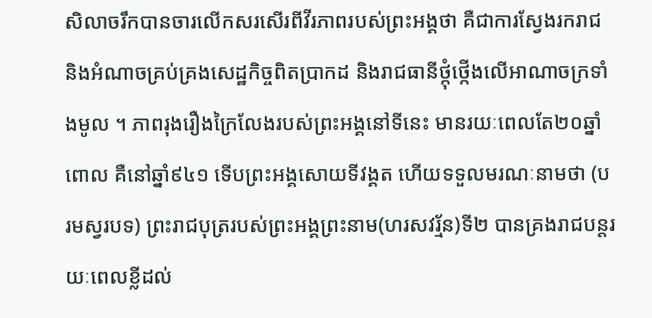សិលាចរឹកបានចារលើកសរសើរពីវីរភាពរបស់ព្រះអង្គថា គឺជាការស្វែងរករាជ និងអំណាចគ្រប់គ្រងសេដ្ឋកិច្ចពិតប្រាកដ និងរាជធានីថ្កុំថ្កើងលើអាណាចក្រទាំងមូល ។ ភាពរុងរឿងក្រៃលែងរបស់ព្រះអង្គនៅទីនេះ មានរយៈពេលតែ២០ឆ្នាំ ពោល គឺនៅឆ្នាំ៩៤១ ទើបព្រះអង្គសោយទីវង្គត ហើយទទួលមរណៈនាមថា (បរមស្វរបទ) ព្រះរាជបុត្ររបស់ព្រះអង្គព្រះនាម(ហរសវរ្ម័ន)ទី២ បានគ្រងរាជបន្តរយៈពេលខ្លីដល់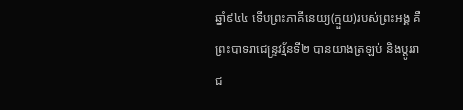ឆ្នាំ៩៤៤ ទើបព្រះភាគីនេយ្យ(ក្មួយ)របស់ព្រះអង្គ គឺព្រះបាទរាជេន្ទ្រវរ្ម័នទី២ បានយាងត្រឡប់ និងប្តូររាជ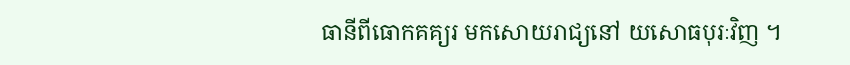ធានីពីធោកគគ្យរ មកសោយរាជ្យនៅ យសោធបុរៈវិញ ។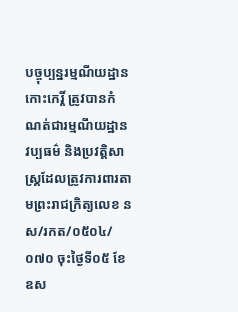បច្ចុប្បន្នរម្មណីយដ្ឋានកោះកេរ្តិ៍ ត្រូវបានកំណត់ជារម្មណីយដ្ឋានវប្បធម៌ និងប្រវត្តិសាស្ត្រដែលត្រូវការពារតាមព្រះរាជក្រិត្យលេខ នស/រកត/០៥០៤/០៧០ ចុះថ្ងៃទី០៥ ខែឧស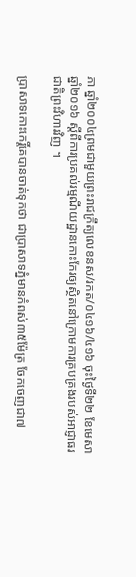ភា ឆ្នាំ២០០៤ព្រមជាមួយព្រះរាជក្រឹត្យលេខនស/រកត/០៤១៦/៤១៦ ចុះថ្ងៃទី២២ ខែមេសា ឆ្នាំ២០១៦ ស្តីពីការប្រគល់រម្មណីយដ្ឋានកោះកែរឲ្យស្ថិតនៅក្រោមការគ្របគ្រងរបស់អាជ្ញាធរជាតិព្រះវិហារវិញ ។

ប្រាសាទកោះកេរ្តិ៍គេបានចាត់ទុកថា ជាប្រាសាទភ្នំមានកំពស់៣៥ម៉ែត្រ ចែកចេញជា៧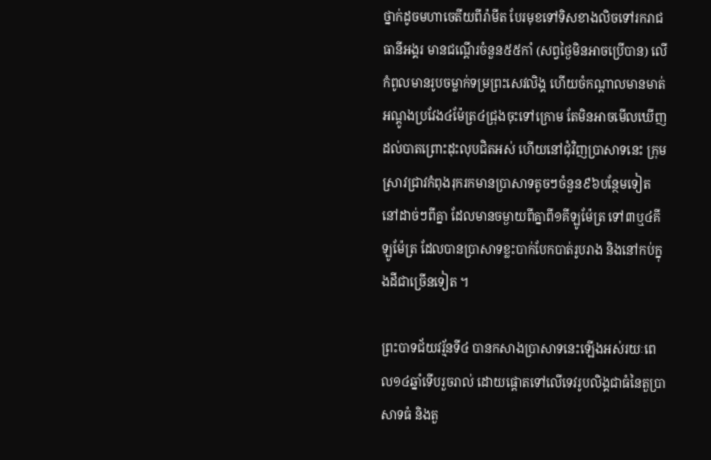ថ្នាក់ដូចមហាចេតីយពីរ៉ាមីត បែរមុខទៅទិសខាងលិចទៅរករាជធានីអង្គរ មានជណ្តើរចំនួន៥៥កាំ (សព្វថ្ងៃមិនអាចប្រើបាន) លើកំពូលមានរូបចម្លាក់ទម្រព្រះសេវលិង្គ ហើយចំកណ្តាលមានមាត់អណ្តូងប្រវែង៤ម៉ែត្រ៤ជ្រុងចុះទៅក្រោម តែមិនអាចមើលឃើញដល់បាតព្រោះដុះលុបជិតអស់ ហើយនៅជុំវិញប្រាសាទនេះ ក្រុមស្រាវជ្រាវកំពុងរុករកមានប្រាសាទតូចៗចំនួន៩៦បន្ថែមទៀត នៅដាច់ៗពីគ្នា ដែលមានចម្ងាយពីគ្នាពី១គីឡូម៉ែត្រ ទៅ៣ឬ៤គីឡូម៉ែត្រ ដែលបានប្រាសាទខ្លះបាក់បែកបាត់រូបរាង និងនៅកប់ក្នុងដីជាច្រើនទៀត ។

ព្រះបាទជ័យវរ្ម័នទី៤ បានកសាងប្រាសាទនេះឡើងអស់រយៈពេល១៤ឆ្នាំទើបរួចរាល់ ដោយផ្តោតទៅលើទេវរូបលិង្គជាធំនៃតួប្រាសាទធំ និងតួ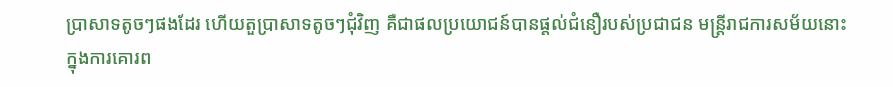ប្រាសាទតូចៗផងដែរ ហើយតួប្រាសាទតូចៗជុំវិញ គឺជាផលប្រយោជន៍បានផ្តល់ជំនឿរបស់ប្រជាជន មន្ត្រីរាជការសម័យនោះក្នុងការគោរព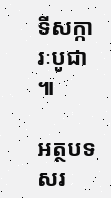ទីសក្ការៈបូជា ៕

អត្ថបទសរ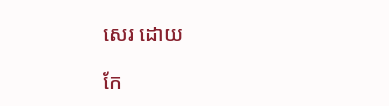សេរ ដោយ

កែ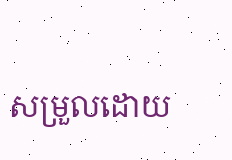សម្រួលដោយ